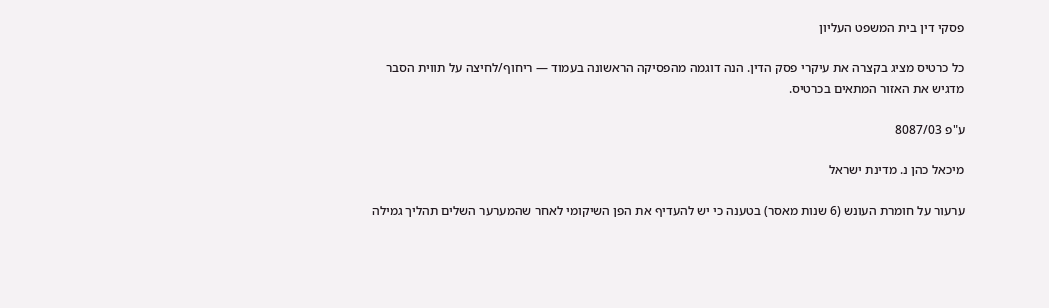פסקי דין בית המשפט העליון

כל כרטיס מציג בקצרה את עיקרי פסק הדין. הנה דוגמה מהפסיקה הראשונה בעמוד — ריחוף/לחיצה על תווית הסבר מדגיש את האזור המתאים בכרטיס.

ע"פ 8087/03

מיכאל כהן נ. מדינת ישראל

ערעור על חומרת העונש (6 שנות מאסר) בטענה כי יש להעדיף את הפן השיקומי לאחר שהמערער השלים תהליך גמילה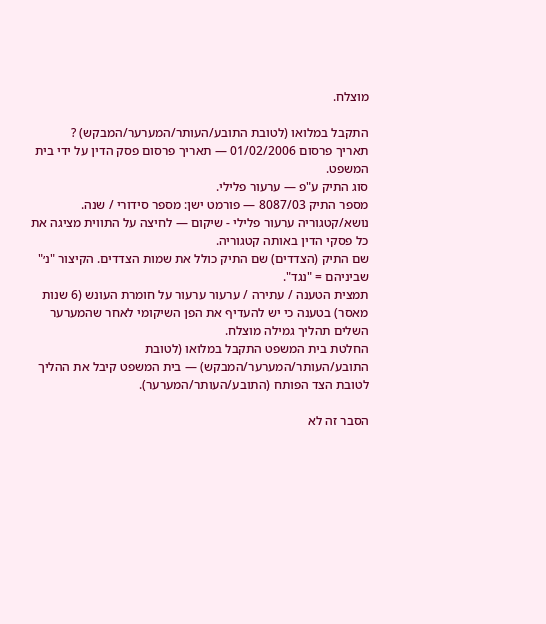מוצלח.

התקבל במלואו (לטובת התובע/העותר/המערער/המבקש) ?
תאריך פרסום 01/02/2006 — תאריך פרסום פסק הדין על ידי בית המשפט.
סוג התיק ע"פ — ערעור פלילי.
מספר התיק 8087/03 — פורמט ישן: מספר סידורי / שנה.
נושא/קטגוריה ערעור פלילי - שיקום — לחיצה על התווית מציגה את כל פסקי הדין באותה קטגוריה.
שם התיק (הצדדים) שם התיק כולל את שמות הצדדים. הקיצור "נ׳" שביניהם = "נגד".
תמצית הטענה / עתירה / ערעור ערעור על חומרת העונש (6 שנות מאסר) בטענה כי יש להעדיף את הפן השיקומי לאחר שהמערער השלים תהליך גמילה מוצלח.
החלטת בית המשפט התקבל במלואו (לטובת התובע/העותר/המערער/המבקש) — בית המשפט קיבל את ההליך לטובת הצד הפותח (התובע/העותר/המערער).

הסבר זה לא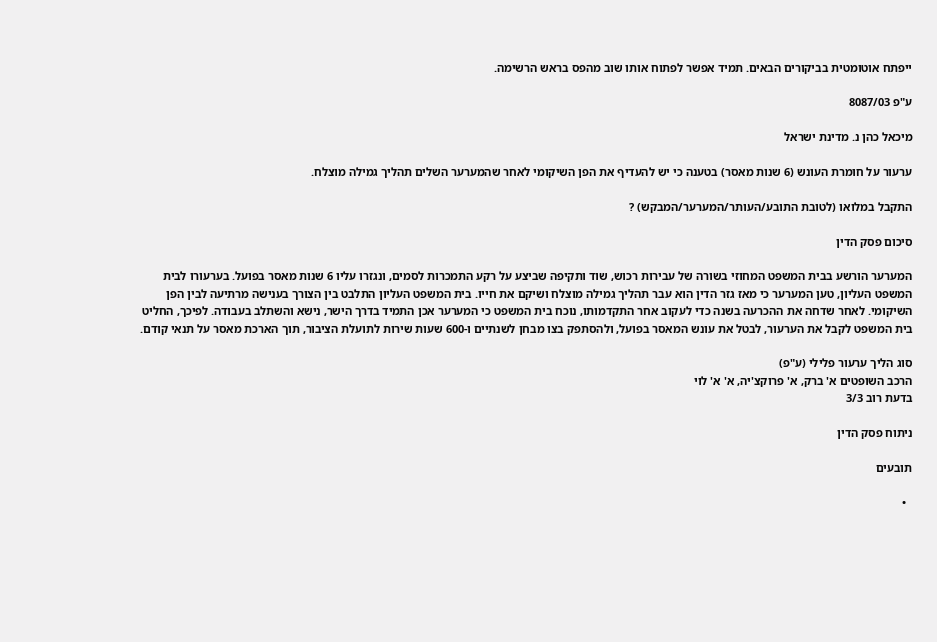ייפתח אוטומטית בביקורים הבאים. תמיד אפשר לפתוח אותו שוב מהפס בראש הרשימה.

ע"פ 8087/03

מיכאל כהן נ. מדינת ישראל

ערעור על חומרת העונש (6 שנות מאסר) בטענה כי יש להעדיף את הפן השיקומי לאחר שהמערער השלים תהליך גמילה מוצלח.

התקבל במלואו (לטובת התובע/העותר/המערער/המבקש) ?

סיכום פסק הדין

המערער הורשע בבית המשפט המחוזי בשורה של עבירות רכוש, שוד ותקיפה שביצע על רקע התמכרות לסמים, ונגזרו עליו 6 שנות מאסר בפועל. בערעורו לבית המשפט העליון, טען המערער כי מאז גזר הדין הוא עבר תהליך גמילה מוצלח ושיקם את חייו. בית המשפט העליון התלבט בין הצורך בענישה מרתיעה לבין הפן השיקומי. לאחר שדחה את ההכרעה בשנה כדי לעקוב אחר התקדמותו, נוכח בית המשפט כי המערער אכן התמיד בדרך הישר, נישא והשתלב בעבודה. לפיכך, החליט בית המשפט לקבל את הערעור, לבטל את עונש המאסר בפועל, ולהסתפק בצו מבחן לשנתיים ו-600 שעות שירות לתועלת הציבור, תוך הארכת מאסר על תנאי קודם.

סוג הליך ערעור פלילי (ע"פ)
הרכב השופטים א' ברק, א' פרוקצ'יה, א' א' לוי
בדעת רוב 3/3

ניתוח פסק הדין

תובעים

  •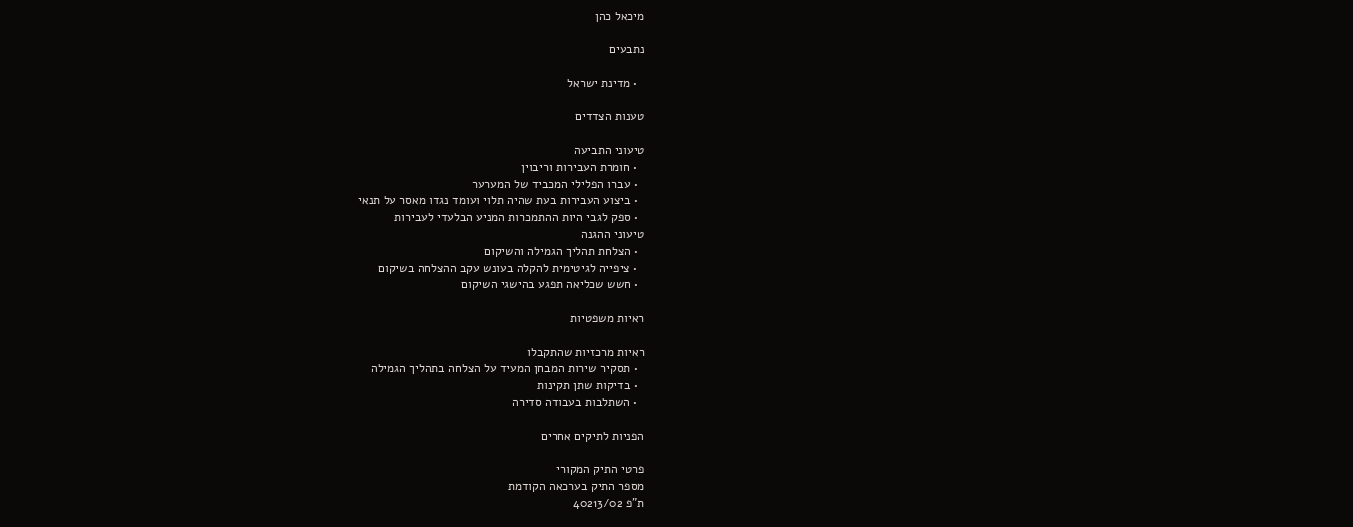מיכאל כהן

נתבעים

  • מדינת ישראל

טענות הצדדים

טיעוני התביעה
  • חומרת העבירות וריבוין
  • עברו הפלילי המכביד של המערער
  • ביצוע העבירות בעת שהיה תלוי ועומד נגדו מאסר על תנאי
  • ספק לגבי היות ההתמכרות המניע הבלעדי לעבירות
טיעוני ההגנה
  • הצלחת תהליך הגמילה והשיקום
  • ציפייה לגיטימית להקלה בעונש עקב ההצלחה בשיקום
  • חשש שכליאה תפגע בהישגי השיקום

ראיות משפטיות

ראיות מרכזיות שהתקבלו
  • תסקיר שירות המבחן המעיד על הצלחה בתהליך הגמילה
  • בדיקות שתן תקינות
  • השתלבות בעבודה סדירה

הפניות לתיקים אחרים

פרטי התיק המקורי
מספר התיק בערכאה הקודמת
ת"פ 40213/02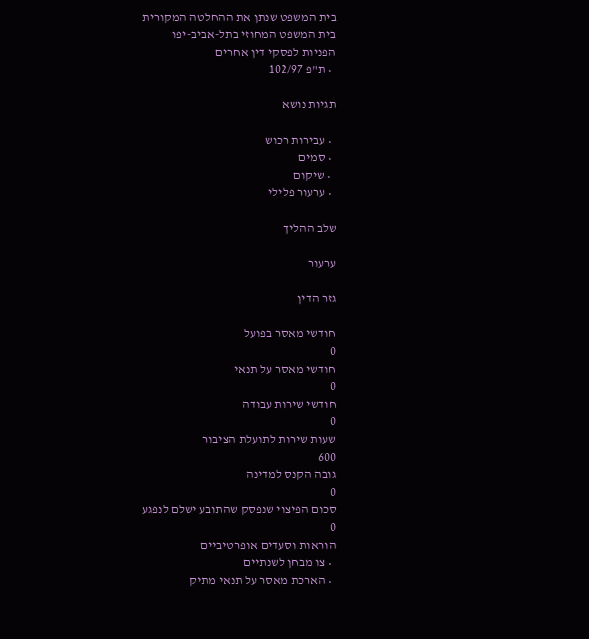בית המשפט שנתן את ההחלטה המקורית
בית המשפט המחוזי בתל-אביב-יפו
הפניות לפסקי דין אחרים
  • ת"פ 102/97

תגיות נושא

  • עבירות רכוש
  • סמים
  • שיקום
  • ערעור פלילי

שלב ההליך

ערעור

גזר הדין

חודשי מאסר בפועל
0
חודשי מאסר על תנאי
0
חודשי שירות עבודה
0
שעות שירות לתועלת הציבור
600
גובה הקנס למדינה
0
סכום הפיצוי שנפסק שהתובע ישלם לנפגע
0
הוראות וסעדים אופרטיביים
  • צו מבחן לשנתיים
  • הארכת מאסר על תנאי מתיק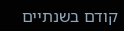קודם בשנתיים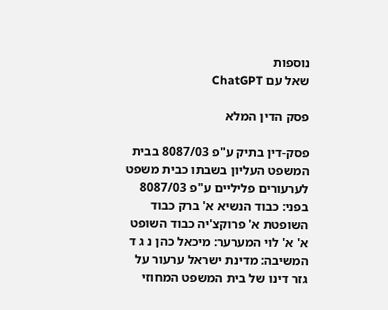נוספות
שאל עם ChatGPT

פסק הדין המלא

פסק-דין בתיק ע"פ 8087/03 בבית המשפט העליון בשבתו כבית משפט לערעורים פליליים ע"פ 8087/03 בפני: כבוד הנשיא א' ברק כבוד השופטת א' פרוקצ'יה כבוד השופט א' א' לוי המערער: מיכאל כהן נ ג ד המשיבה: מדינת ישראל ערעור על גזר דינו של בית המשפט המחוזי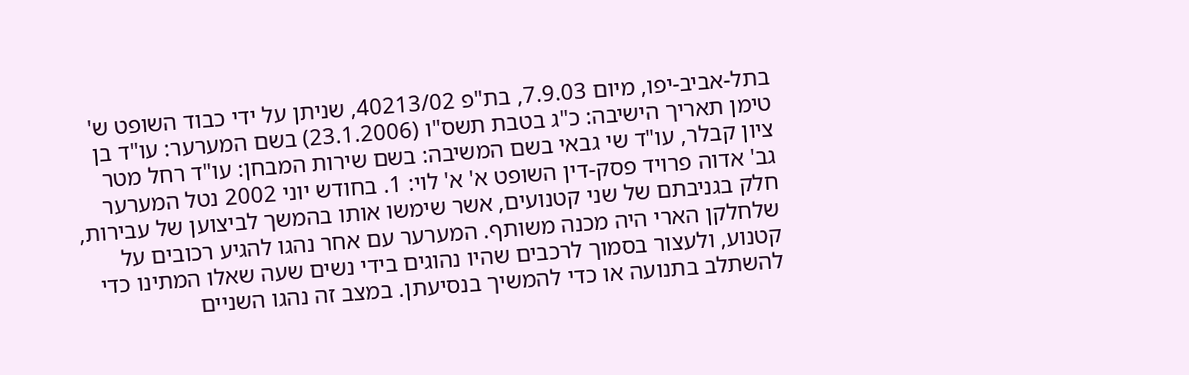בתל-אביב-יפו, מיום 7.9.03, בת"פ 40213/02, שניתן על ידי כבוד השופט ש' טימן תאריך הישיבה: כ"ג בטבת תשס"ו (23.1.2006) בשם המערער: עו"ד בן ציון קבלר, עו"ד שי גבאי בשם המשיבה: בשם שירות המבחן: עו"ד רחל מטר גב' אדוה פרויד פסק-דין השופט א' א' לוי: 1. בחודש יוני 2002 נטל המערער חלק בגניבתם של שני קטנועים, אשר שימשו אותו בהמשך לביצוען של עבירות, שלחלקן הארי היה מכנה משותף. המערער עם אחר נהגו להגיע רכובים על קטנוע, ולעצור בסמוך לרכבים שהיו נהוגים בידי נשים שעה שאלו המתינו כדי להשתלב בתנועה או כדי להמשיך בנסיעתן. במצב זה נהגו השניים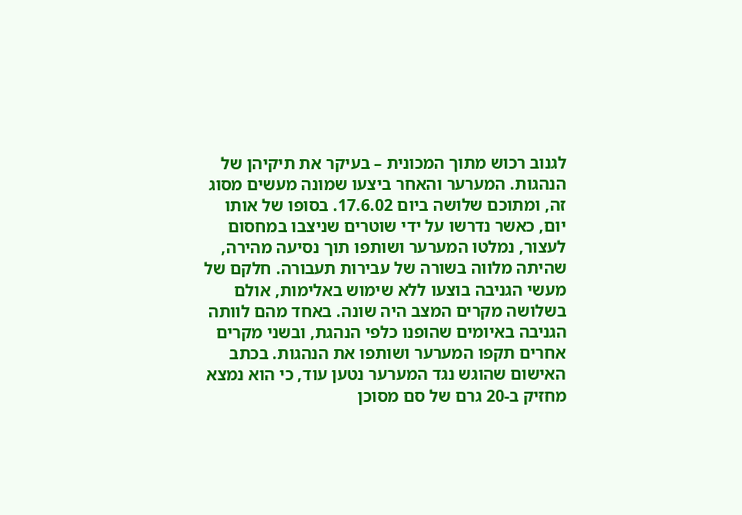לגנוב רכוש מתוך המכונית – בעיקר את תיקיהן של הנהגות. המערער והאחר ביצעו שמונה מעשים מסוג זה, ומתוכם שלושה ביום 17.6.02. בסופו של אותו יום, כאשר נדרשו על ידי שוטרים שניצבו במחסום לעצור, נמלטו המערער ושותפו תוך נסיעה מהירה, שהיתה מלווה בשורה של עבירות תעבורה. חלקם של מעשי הגניבה בוצעו ללא שימוש באלימות, אולם בשלושה מקרים המצב היה שונה. באחד מהם לוותה הגניבה באיומים שהופנו כלפי הנהגת, ובשני מקרים אחרים תקפו המערער ושותפו את הנהגות. בכתב האישום שהוגש נגד המערער נטען עוד, כי הוא נמצא מחזיק ב-20 גרם של סם מסוכן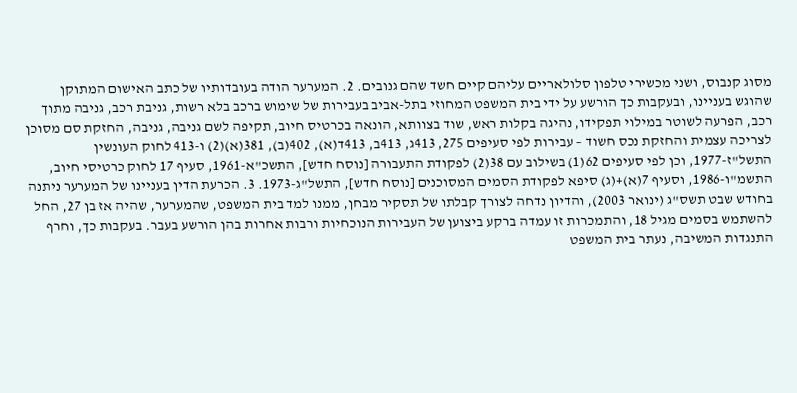מסוג קנבוס, ושני מכשירי טלפון סלולאריים עליהם קיים חשד שהם גנובים. 2. המערער הודה בעובדותיו של כתב האישום המתוקן שהוגש בעניינו, ובעקבות כך הורשע על ידי בית המשפט המחוזי בתל-אביב בעבירות של שימוש ברכב בלא רשות, גניבת רכב, גניבה מתוך רכב, הפרעה לשוטר במילוי תפקידו, נהיגה בקלות ראש, שוד בצוותא, הונאה בכרטיס חיוב, תקיפה לשם גניבה, גניבה, החזקת סם מסוכן לצריכה עצמית והחזקת נכס חשוד – עבירות לפי סעיפים 275, 413ג, 413ב, 413ד(א), 402(ב), 381(א)(2) ו-413 לחוק העונשין התשל"ז-1977, וכן לפי סעיפים 62(1) בשילוב עם 38(2) לפקודת התעבורה [נוסח חדש], התשכ"א-1961, סעיף 17 לחוק כרטיסי חיוב, התשמ"ו-1986, וסעיף 7(א)+(ג) סיפא לפקודת הסמים המסוכנים [נוסח חדש], התשל"ג-1973. 3. הכרעת הדין בעניינו של המערער ניתנה בחודש שבט תשס"ג (ינואר 2003), והדיון נדחה לצורך קבלתו של תסקיר מבחן, ממנו למד בית המשפט, שהמערער, שהיה אז בן 27, החל להשתמש בסמים מגיל 18, והתמכרות זו עמדה ברקע ביצוען של העבירות הנוכחיות ורבות אחרות בהן הורשע בעבר. בעקבות כך, וחרף התנגדות המשיבה, נעתר בית המשפט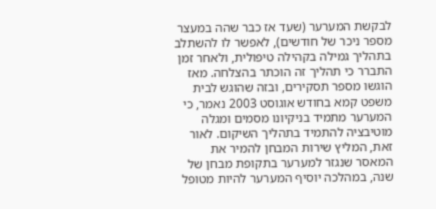לבקשת המערער (שעד אז כבר שהה במעצר מספר ניכר של חודשים), לאפשר לו להשתלב בתהליך גמילה בקהילה טיפולית, ולאחר זמן התברר כי תהליך זה הוכתר בהצלחה. מאז הוגשו מספר תסקירים, ובזה שהוגש לבית משפט קמא בחודש אוגוסט 2003 נאמר, כי המערער מתמיד בניקיונו מסמים ומגלה מוטיבציה להתמיד בתהליך השיקום. לאור זאת, המליץ שירות המבחן להמיר את המאסר שנגזר למערער בתקופת מבחן של שנה, במהלכה יוסיף המערער להיות מטופל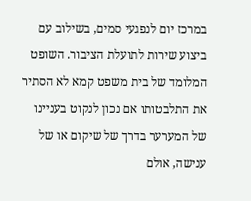במרכז יום לנפגעי סמים, בשילוב עם ביצוע שירות לתועלת הציבור. השופט המלומד של בית משפט קמא לא הסתיר את התלבטותו אם נכון לנקוט בעניינו של המערער בדרך של שיקום או של ענישה, אולם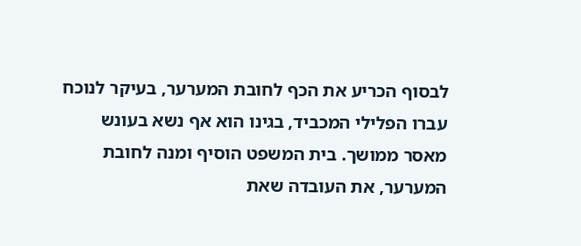לבסוף הכריע את הכף לחובת המערער, בעיקר לנוכח עברו הפלילי המכביד, בגינו הוא אף נשא בעונש מאסר ממושך. בית המשפט הוסיף ומנה לחובת המערער, את העובדה שאת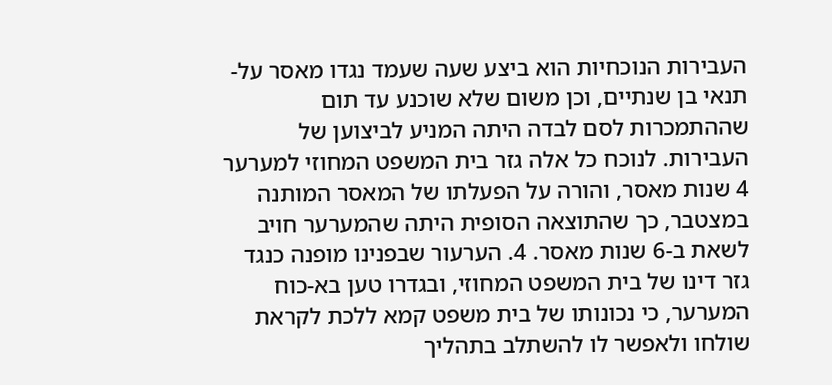העבירות הנוכחיות הוא ביצע שעה שעמד נגדו מאסר על-תנאי בן שנתיים, וכן משום שלא שוכנע עד תום שההתמכרות לסם לבדה היתה המניע לביצוען של העבירות. לנוכח כל אלה גזר בית המשפט המחוזי למערער 4 שנות מאסר, והורה על הפעלתו של המאסר המותנה במצטבר, כך שהתוצאה הסופית היתה שהמערער חויב לשאת ב-6 שנות מאסר. 4. הערעור שבפנינו מופנה כנגד גזר דינו של בית המשפט המחוזי, ובגדרו טען בא-כוח המערער, כי נכונותו של בית משפט קמא ללכת לקראת שולחו ולאפשר לו להשתלב בתהליך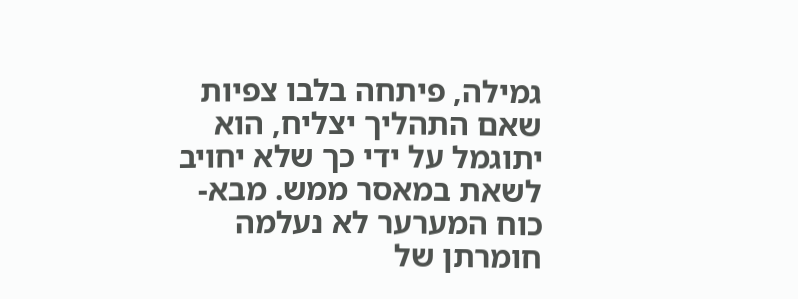גמילה, פיתחה בלבו צפיות שאם התהליך יצליח, הוא יתוגמל על ידי כך שלא יחויב לשאת במאסר ממש. מבא-כוח המערער לא נעלמה חומרתן של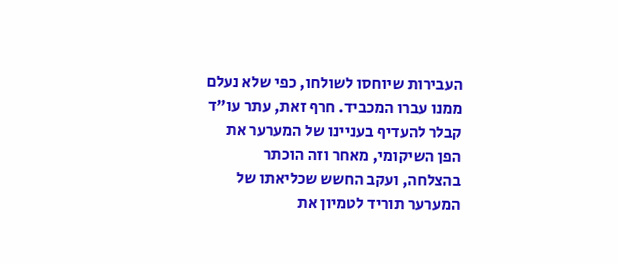העבירות שיוחסו לשולחו, כפי שלא נעלם ממנו עברו המכביד. חרף זאת, עתר עו"ד קבלר להעדיף בעניינו של המערער את הפן השיקומי, מאחר וזה הוכתר בהצלחה, ועקב החשש שכליאתו של המערער תוריד לטמיון את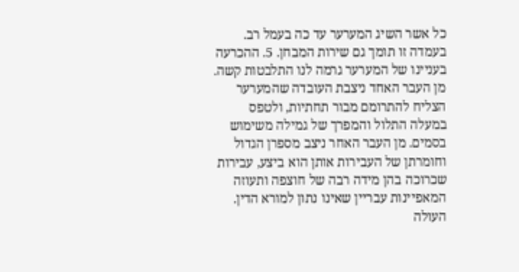כל אשר השיג המערער עד כה בעמל רב. בעמדה זו תומך גם שירות המבחן. 5. ההכרעה בעניינו של המערער גרמה לנו התלבטות קשה. מן העבר האחד ניצבת העובדה שהמערער הצליח להתרומם מבור תחתיות, ולטפס במעלה התלול והמפרך של גמילה משימוש בסמים. מן העבר האחר ניצב מספרן הגדול וחומרתן של העבירות אותן הוא ביצע, עבירות שכרוכה בהן מידה רבה של חוצפה ותעוזה המאפיינות עבריין שאינו נתון למורא הדין. העולה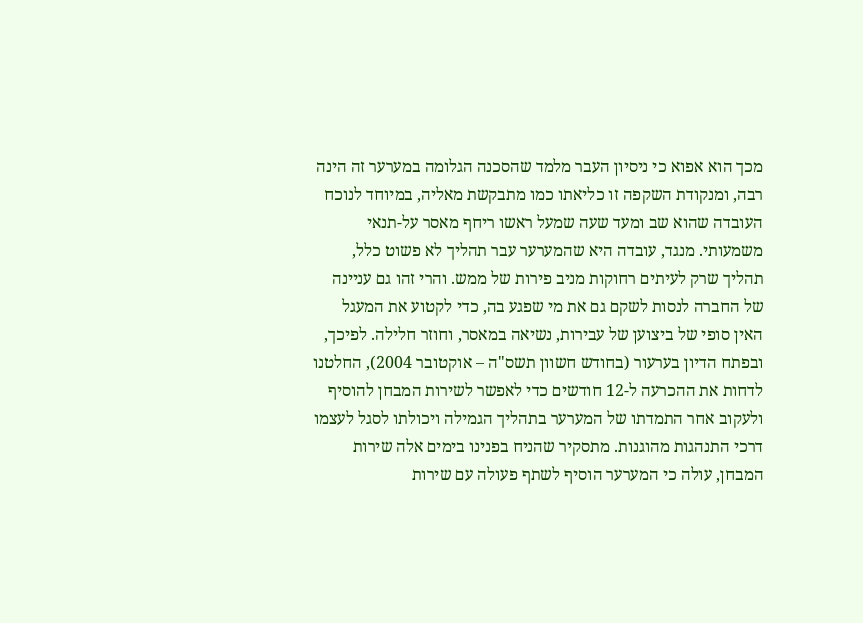מכך הוא אפוא כי ניסיון העבר מלמד שהסכנה הגלומה במערער זה הינה רבה, ומנקודת השקפה זו כליאתו כמו מתבקשת מאליה, במיוחד לנוכח העובדה שהוא שב ומעד שעה שמעל ראשו ריחף מאסר על-תנאי משמעותי. מנגד, עובדה היא שהמערער עבר תהליך לא פשוט כלל, תהליך שרק לעיתים רחוקות מניב פירות של ממש. והרי זהו גם עניינה של החברה לנסות לשקם גם את מי שפגע בה, כדי לקטוע את המעגל האין סופי של ביצוען של עבירות, נשיאה במאסר, וחוזר חלילה. לפיכך, ובפתח הדיון בערעור (בחודש חשוון תשס"ה – אוקטובר 2004), החלטנו לדחות את ההכרעה ל-12 חודשים כדי לאפשר לשירות המבחן להוסיף ולעקוב אחר התמדתו של המערער בתהליך הגמילה ויכולתו לסגל לעצמו דרכי התנהגות מהוגנות. מתסקיר שהניח בפנינו בימים אלה שירות המבחן, עולה כי המערער הוסיף לשתף פעולה עם שירות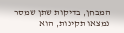המבחן, בדיקות שתן שמסר נמצאו תקינות, הוא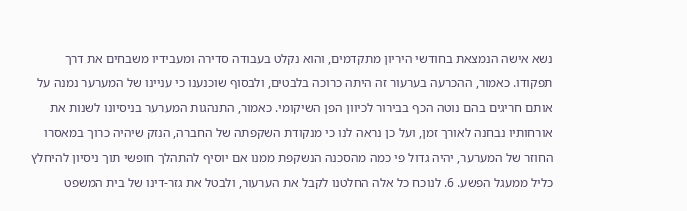נשא אישה הנמצאת בחודשי היריון מתקדמים, והוא נקלט בעבודה סדירה ומעבידיו משבחים את דרך תפקודו. כאמור, ההכרעה בערעור זה היתה כרוכה בלבטים, ולבסוף שוכנענו כי עניינו של המערער נמנה על אותם חריגים בהם נוטה הכף בבירור לכיוון הפן השיקומי. כאמור, התנהגות המערער בניסיונו לשנות את אורחותיו נבחנה לאורך זמן, ועל כן נראה לנו כי מנקודת השקפתה של החברה, הנזק שיהיה כרוך במאסרו החוזר של המערער, יהיה גדול פי כמה מהסכנה הנשקפת ממנו אם יוסיף להתהלך חופשי תוך ניסיון להיחלץ כליל ממעגל הפשע. 6. לנוכח כל אלה החלטנו לקבל את הערעור, ולבטל את גזר-דינו של בית המשפט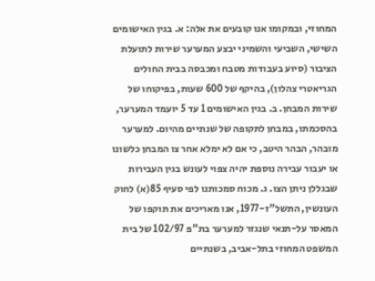המחוזי, ובמקומו אנו קובעים את אלה: א. בגין האישומים השישי, השביעי והשמיני יבצע המערער שירות לתועלת הציבור (סיוע בעבודות מטבח ומכבסה בבית החולים הגריאטרי צהלון), בהיקף של 600 שעות, בפיקוחו של שירות המבחן. ב. בגין האישומים 1 עד 5 יועמד המערער, בהסכמתו, במבחן לתקופה של שנתיים מהיום. למערער מובהר, הבהר היטב, כי אם לא ימלא אחר צו המבחן כלשונו או יעבור עבירה נוספת יהיה צפוי לעונש בגין העבירות שבגללן ניתן הצו. ג. מכוח סמכותנו לפי סעיף 85(א) לחוק העונשין, התשל"ז-1977, אנו מאריכים את תוקפו של המאסר על-תנאי שנגזר למערער בת"פ 102/97 של בית המשפט המחוזי בתל-אביב, בשנתיים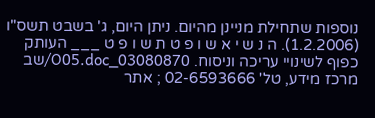נוספות שתחילת מניינן מהיום. ניתן היום, ג' בשבט תשס"ו (1.2.2006). ה נ ש י א ש ו פ ט ת ש ו פ ט ___ העותק כפוף לשינויי עריכה וניסוח. 03080870_O05.doc/שב מרכז מידע, טל' 02-6593666 ; אתר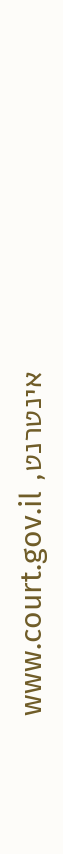אינטרנט, www.court.gov.il